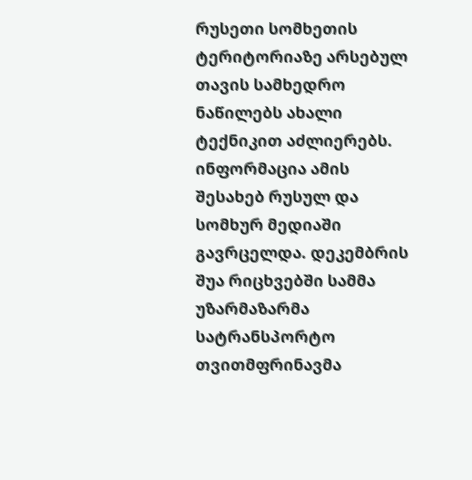რუსეთი სომხეთის ტერიტორიაზე არსებულ თავის სამხედრო ნაწილებს ახალი ტექნიკით აძლიერებს. ინფორმაცია ამის შესახებ რუსულ და სომხურ მედიაში გავრცელდა. დეკემბრის შუა რიცხვებში სამმა უზარმაზარმა სატრანსპორტო თვითმფრინავმა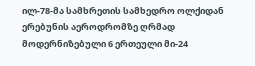ილ-78-მა სამხრეთის სამხედრო ოლქიდან ერებუნის აეროდრომზე ღრმად მოდერნიზებული 6 ერთეული მი-24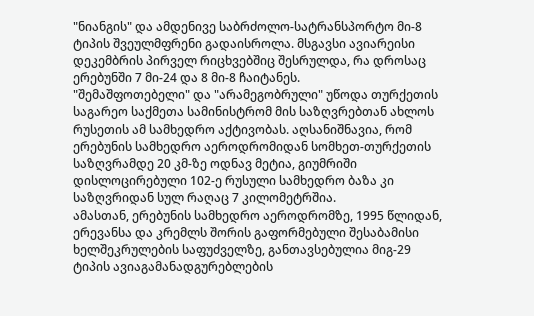"ნიანგის" და ამდენივე საბრძოლო-სატრანსპორტო მი-8 ტიპის შვეულმფრენი გადაისროლა. მსგავსი ავიარეისი დეკემბრის პირველ რიცხვებშიც შესრულდა, რა დროსაც ერებუნში 7 მი-24 და 8 მი-8 ჩაიტანეს.
"შემაშფოთებელი" და "არამეგობრული" უწოდა თურქეთის საგარეო საქმეთა სამინისტრომ მის საზღვრებთან ახლოს რუსეთის ამ სამხედრო აქტივობას. აღსანიშნავია, რომ ერებუნის სამხედრო აეროდრომიდან სომხეთ-თურქეთის საზღვრამდე 20 კმ-ზე ოდნავ მეტია, გიუმრიში დისლოცირებული 102-ე რუსული სამხედრო ბაზა კი საზღვრიდან სულ რაღაც 7 კილომეტრშია.
ამასთან, ერებუნის სამხედრო აეროდრომზე, 1995 წლიდან, ერევანსა და კრემლს შორის გაფორმებული შესაბამისი ხელშეკრულების საფუძველზე, განთავსებულია მიგ-29 ტიპის ავიაგამანადგურებლების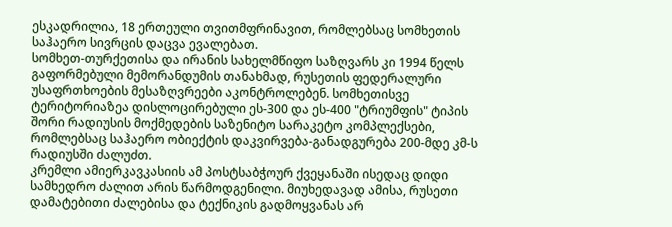ესკადრილია, 18 ერთეული თვითმფრინავით, რომლებსაც სომხეთის საჰაერო სივრცის დაცვა ევალებათ.
სომხეთ-თურქეთისა და ირანის სახელმწიფო საზღვარს კი 1994 წელს გაფორმებული მემორანდუმის თანახმად, რუსეთის ფედერალური უსაფრთხოების მესაზღვრეები აკონტროლებენ. სომხეთისვე ტერიტორიაზეა დისლოცირებული ეს-300 და ეს-400 "ტრიუმფის" ტიპის შორი რადიუსის მოქმედების საზენიტო სარაკეტო კომპლექსები, რომლებსაც საჰაერო ობიექტის დაკვირვება-განადგურება 200-მდე კმ-ს რადიუსში ძალუძთ.
კრემლი ამიერკავკასიის ამ პოსტსაბჭოურ ქვეყანაში ისედაც დიდი სამხედრო ძალით არის წარმოდგენილი. მიუხედავად ამისა, რუსეთი დამატებითი ძალებისა და ტექნიკის გადმოყვანას არ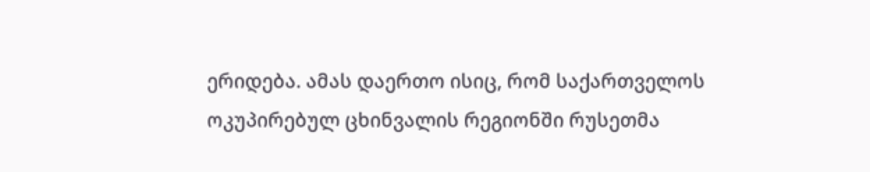ერიდება. ამას დაერთო ისიც, რომ საქართველოს ოკუპირებულ ცხინვალის რეგიონში რუსეთმა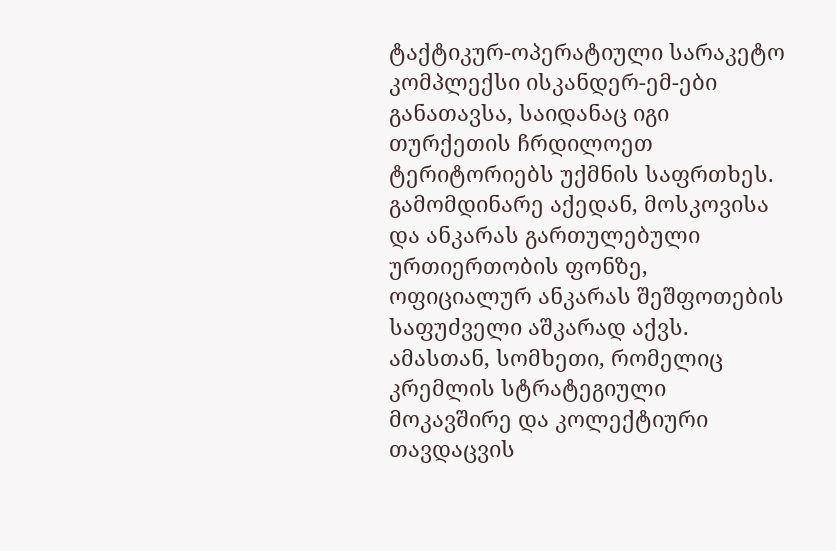ტაქტიკურ-ოპერატიული სარაკეტო კომპლექსი ისკანდერ-ემ-ები განათავსა, საიდანაც იგი თურქეთის ჩრდილოეთ ტერიტორიებს უქმნის საფრთხეს.
გამომდინარე აქედან, მოსკოვისა და ანკარას გართულებული ურთიერთობის ფონზე, ოფიციალურ ანკარას შეშფოთების საფუძველი აშკარად აქვს. ამასთან, სომხეთი, რომელიც კრემლის სტრატეგიული მოკავშირე და კოლექტიური თავდაცვის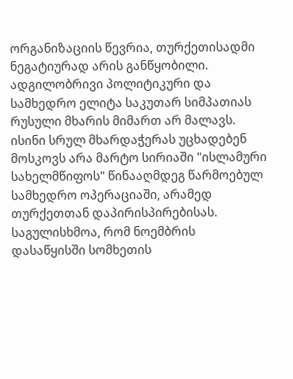ორგანიზაციის წევრია, თურქეთისადმი ნეგატიურად არის განწყობილი. ადგილობრივი პოლიტიკური და სამხედრო ელიტა საკუთარ სიმპათიას რუსული მხარის მიმართ არ მალავს. ისინი სრულ მხარდაჭერას უცხადებენ მოსკოვს არა მარტო სირიაში "ისლამური სახელმწიფოს" წინააღმდეგ წარმოებულ სამხედრო ოპერაციაში, არამედ თურქეთთან დაპირისპირებისას.
საგულისხმოა, რომ ნოემბრის დასაწყისში სომხეთის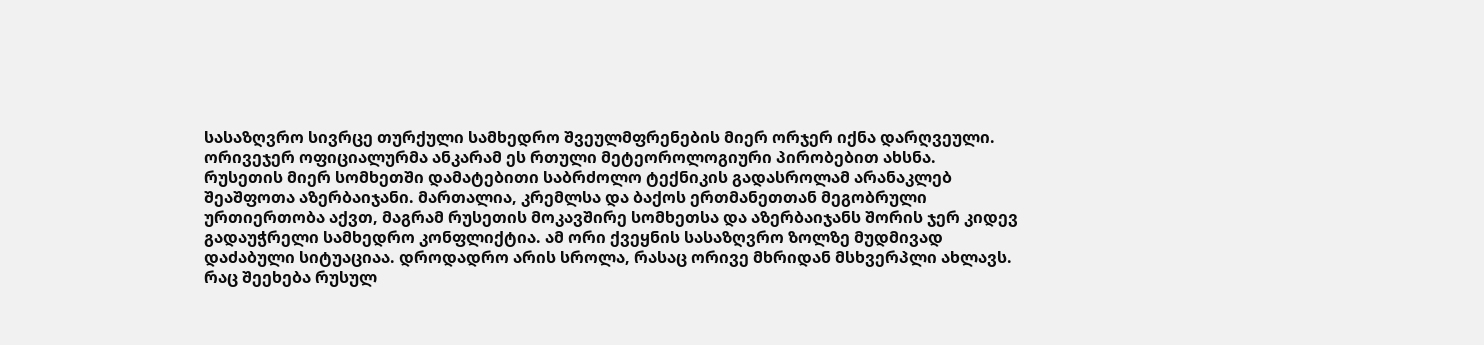სასაზღვრო სივრცე თურქული სამხედრო შვეულმფრენების მიერ ორჯერ იქნა დარღვეული. ორივეჯერ ოფიციალურმა ანკარამ ეს რთული მეტეოროლოგიური პირობებით ახსნა.
რუსეთის მიერ სომხეთში დამატებითი საბრძოლო ტექნიკის გადასროლამ არანაკლებ შეაშფოთა აზერბაიჯანი. მართალია, კრემლსა და ბაქოს ერთმანეთთან მეგობრული ურთიერთობა აქვთ, მაგრამ რუსეთის მოკავშირე სომხეთსა და აზერბაიჯანს შორის ჯერ კიდევ გადაუჭრელი სამხედრო კონფლიქტია. ამ ორი ქვეყნის სასაზღვრო ზოლზე მუდმივად დაძაბული სიტუაციაა. დროდადრო არის სროლა, რასაც ორივე მხრიდან მსხვერპლი ახლავს.
რაც შეეხება რუსულ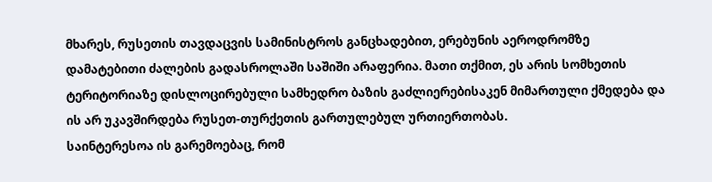მხარეს, რუსეთის თავდაცვის სამინისტროს განცხადებით, ერებუნის აეროდრომზე დამატებითი ძალების გადასროლაში საშიში არაფერია. მათი თქმით, ეს არის სომხეთის ტერიტორიაზე დისლოცირებული სამხედრო ბაზის გაძლიერებისაკენ მიმართული ქმედება და ის არ უკავშირდება რუსეთ-თურქეთის გართულებულ ურთიერთობას.
საინტერესოა ის გარემოებაც, რომ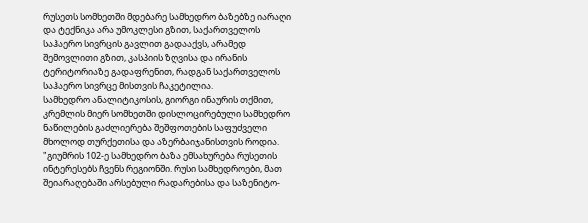რუსეთს სომხეთში მდებარე სამხედრო ბაზებზე იარაღი და ტექნიკა არა უმოკლესი გზით, საქართველოს საჰაერო სივრცის გავლით გადააქვს, არამედ შემოვლითი გზით, კასპიის ზღვისა და ირანის ტერიტორიაზე გადაფრენით, რადგან საქართველოს საჰაერო სივრცე მისთვის ჩაკეტილია.
სამხედრო ანალიტიკოსის, გიორგი ინაურის თქმით, კრემლის მიერ სომხეთში დისლოცირებული სამხედრო ნაწილების გაძლიერება შეშფოთების საფუძველი მხოლოდ თურქეთისა და აზერბაიჯანისთვის როდია.
"გიუმრის 102-ე სამხედრო ბაზა ემსახურება რუსეთის ინტერესებს ჩვენს რეგიონში. რუსი სამხედროები, მათ შეიარაღებაში არსებული რადარებისა და საზენიტო-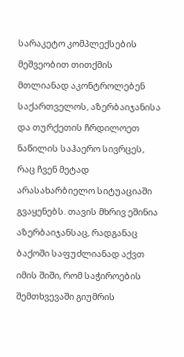სარაკეტო კომპლექსების მეშვეობით თითქმის მთლიანად აკონტროლებენ საქართველოს, აზერბაიჯანისა და თურქეთის ჩრდილოეთ ნაწილის საჰაერო სივრცეს, რაც ჩვენ მეტად არასახარბიელო სიტუაციაში გვაყენებს. თავის მხრივ ეშინია აზერბაიჯანსაც, რადგანაც ბაქოში საფუძლიანად აქვთ იმის შიში, რომ საჭიროების შემთხვევაში გიუმრის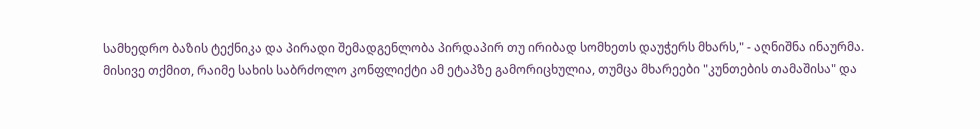სამხედრო ბაზის ტექნიკა და პირადი შემადგენლობა პირდაპირ თუ ირიბად სომხეთს დაუჭერს მხარს," - აღნიშნა ინაურმა.
მისივე თქმით, რაიმე სახის საბრძოლო კონფლიქტი ამ ეტაპზე გამორიცხულია, თუმცა მხარეები "კუნთების თამაშისა" და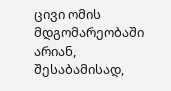ცივი ომის მდგომარეობაში არიან, შესაბამისად,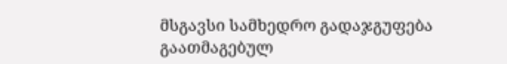მსგავსი სამხედრო გადაჯგუფება გაათმაგებულ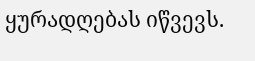ყურადღებას იწვევს.